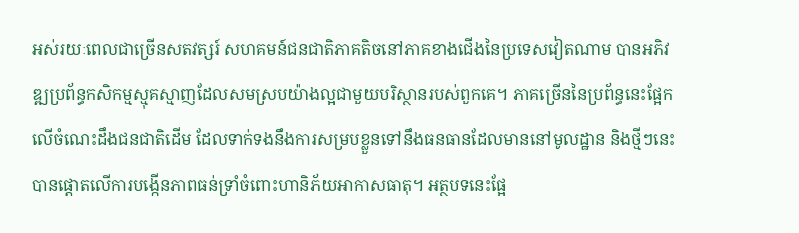អស់រយៈពេលជាច្រើនសតវត្សរ៍ សហគមន៍ជនជាតិភាគតិចនៅភាគខាងជើងនៃប្រទេសវៀតណាម បានអភិវឌ្ឍប្រព័ន្ធកសិកម្មស្មុគស្មាញដែលសមស្របយ៉ាងល្អជាមួយបរិស្ថានរបស់ពួកគេ។ ភាគច្រើននៃប្រព័ន្ធនេះផ្អែកលើចំណេះដឹងជនជាតិដើម ដែលទាក់ទងនឹងការសម្របខ្លួនទៅនឹងធនធានដែលមាននៅមូលដ្ឋាន និងថ្មីៗនេះបានផ្តោតលើការបង្កើនភាពធន់ទ្រាំចំពោះហានិភ័យអាកាសធាតុ។ អត្ថបទនេះផ្អែ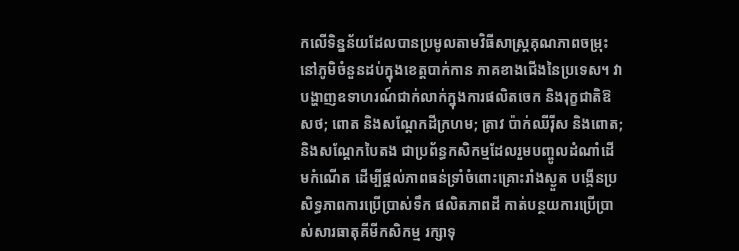កលើទិន្នន័យដែលបានប្រមូលតាមវិធីសាស្រ្តគុណភាពចម្រុះនៅភូមិចំនួនដប់ក្នុងខេត្តបាក់កាន ភាគខាងជើងនៃប្រទេស។ វាបង្ហាញឧទាហរណ៍ជាក់លាក់ក្នុងការផលិតចេក និងរុក្ខជាតិឱសថ; ពោត និងសណ្តែកដីក្រហម; ត្រាវ ប៉ាក់ឈីរ៉ីស និងពោត; និងសណ្តែកបៃតង ជាប្រព័ន្ធកសិកម្មដែលរួមបញ្ចូលដំណាំដើមកំណើត ដើម្បីផ្តល់ភាពធន់ទ្រាំចំពោះគ្រោះរាំងស្ងួត បង្កើនប្រសិទ្ធភាពការប្រើប្រាស់ទឹក ផលិតភាពដី កាត់បន្ថយការប្រើប្រាស់សារធាតុគីមីកសិកម្ម រក្សាទុ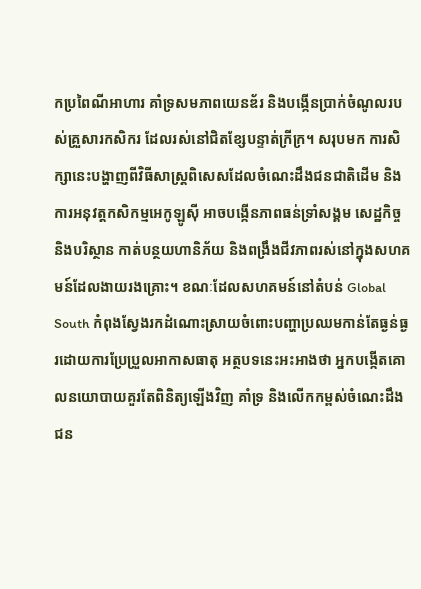កប្រពៃណីអាហារ គាំទ្រសមភាពយេនឌ័រ និងបង្កើនប្រាក់ចំណូលរបស់គ្រួសារកសិករ ដែលរស់នៅជិតខ្សែបន្ទាត់ក្រីក្រ។ សរុបមក ការសិក្សានេះបង្ហាញពីវិធីសាស្រ្តពិសេសដែលចំណេះដឹងជនជាតិដើម និងការអនុវត្តកសិកម្មអេកូឡូស៊ី អាចបង្កើនភាពធន់ទ្រាំសង្គម សេដ្ឋកិច្ច និងបរិស្ថាន កាត់បន្ថយហានិភ័យ និងពង្រឹងជីវភាពរស់នៅក្នុងសហគមន៍ដែលងាយរងគ្រោះ។ ខណៈដែលសហគមន៍នៅតំបន់ Global South កំពុងស្វែងរកដំណោះស្រាយចំពោះបញ្ហាប្រឈមកាន់តែធ្ងន់ធ្ងរដោយការប្រែប្រួលអាកាសធាតុ អត្ថបទនេះអះអាងថា អ្នកបង្កើតគោលនយោបាយគួរតែពិនិត្យឡើងវិញ គាំទ្រ និងលើកកម្ពស់ចំណេះដឹងជន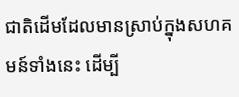ជាតិដើមដែលមានស្រាប់ក្នុងសហគមន៍ទាំងនេះ ដើម្បី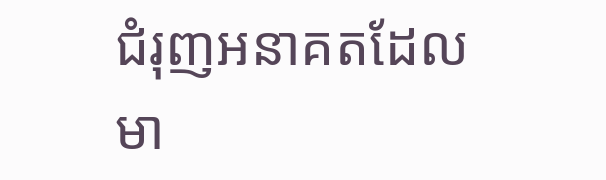ជំរុញអនាគតដែលមា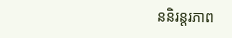ននិរន្តរភាព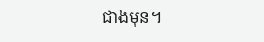ជាងមុន។